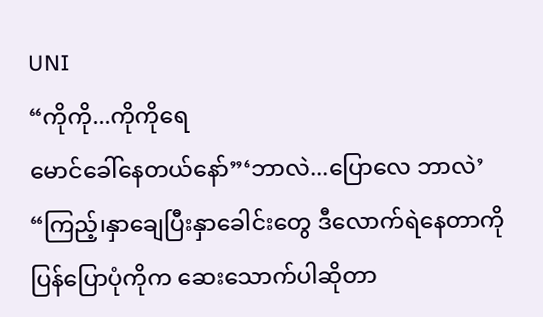UNI
“ကိုကို...ကိုကိုရေ
မောင်ခေါ်နေတယ်နော်”‘ဘာလဲ...ပြောလေ ဘာလဲ’
“ကြည့်၊နှာချေပြီးနှာခေါင်းတွေ ဒီလောက်ရဲနေတာကို ပြန်ပြောပုံကိုက ဆေးသောက်ပါဆိုတာ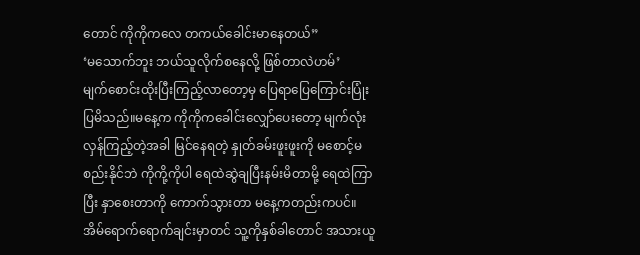တောင် ကိုကိုကလေ တကယ်ခေါင်းမာနေတယ်”
‘မသောက်ဘူး ဘယ်သူလိုက်စနေလို့ ဖြစ်တာလဲဟမ်’
မျက်စောင်းထိုးပြီးကြည့်လာတော့မှ ပြေရာပြေကြောင်းပြုံးပြမိသည်။မနေ့က ကိုကိုကခေါင်းလျှော်ပေးတော့ မျက်လုံးလှန်ကြည့်တဲ့အခါ မြင်နေရတဲ့ နှုတ်ခမ်းဖူးဖူးကို မစောင့်မစည်းနိုင်ဘဲ ကိုကို့ကိုပါ ရေထဲဆွဲချပြီးနမ်းမိတာမို့ ရေထဲကြာပြီး နှာစေးတာကို ကောက်သွားတာ မနေ့ကတည်းကပင်။
အိမ်ရောက်ရောက်ချင်းမှာတင် သူ့ကိုနှစ်ခါတောင် အသားယူ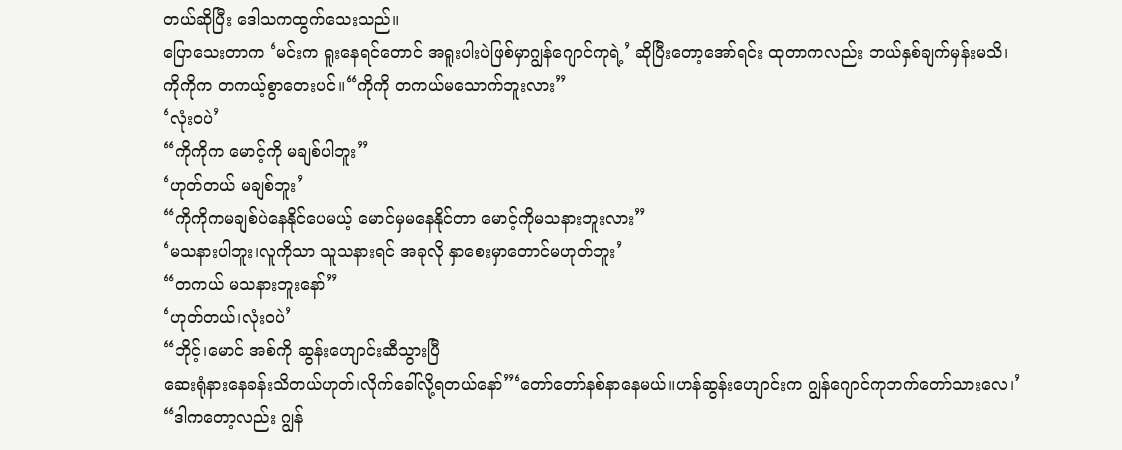တယ်ဆိုပြီး ဒေါသကထွက်သေးသည်။
ပြောသေးတာက ‘မင်းက ရူးနေရင်တောင် အရူးပါးပဲဖြစ်မှာဂျွန်ဂျောင်ကုရဲ့’ ဆိုပြီးတော့အော်ရင်း ထုတာကလည်း ဘယ်နှစ်ချက်မှန်းမသိ၊
ကိုကိုက တကယ့်စွာတေးပင်။“ကိုကို တကယ်မသောက်ဘူးလား”
‘လုံးဝပဲ’
“ကိုကိုက မောင့်ကို မချစ်ပါဘူး”
‘ဟုတ်တယ် မချစ်ဘူး’
“ကိုကိုကမချစ်ပဲနေနိုင်ပေမယ့် မောင်မှမနေနိုင်တာ မောင့်ကိုမသနားဘူးလား”
‘မသနားပါဘူး၊လူကိုသာ သူသနားရင် အခုလို နှာစေးမှာတောင်မဟုတ်ဘူး’
“တကယ် မသနားဘူးနော်”
‘ဟုတ်တယ်၊လုံးဝပဲ’
“ဘိုင့်၊မောင် အစ်ကို ဆွန်းဟျောင်းဆီသွားပြီ
ဆေးရုံနားနေခန်းသိတယ်ဟုတ်၊လိုက်ခေါ်လို့ရတယ်နော်”‘တော်တော်နစ်နာနေမယ်။ဟန်ဆွန်းဟျောင်းက ဂျွန်ဂျောင်ကုဘက်တော်သားလေ၊’
“ဒါကတော့လည်း ဂျွန်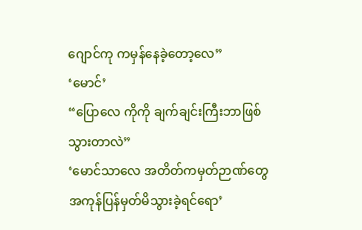ဂျောင်ကု ကမှန်နေခဲ့တော့လေ”
‘မောင်’
“ပြောလေ ကိုကို ချက်ချင်းကြီးဘာဖြစ်သွားတာလဲ”
‘မောင်သာလေ အတိတ်ကမှတ်ဉာဏ်တွေအကုန်ပြန်မှတ်မိသွားခဲ့ရင်ရော’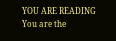YOU ARE READING
You are the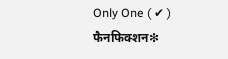Only One ( ✔ )
फैनफिक्शन❇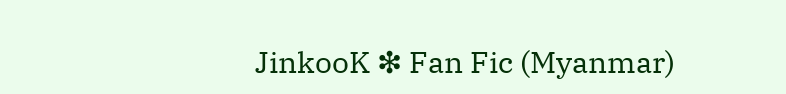JinkooK ❇ Fan Fic (Myanmar)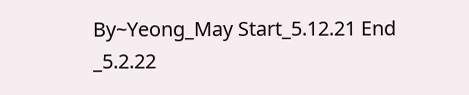By~Yeong_May Start_5.12.21 End _5.2.22